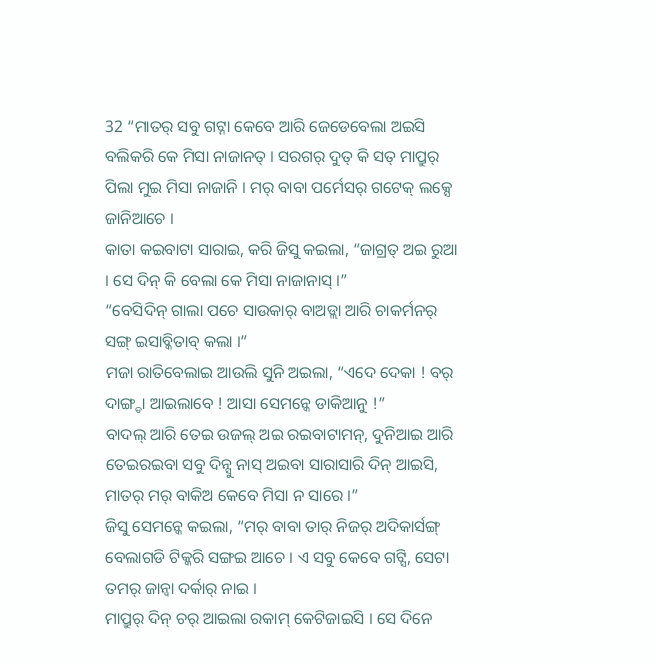32 “ମାତର୍ ସବୁ ଗଟ୍ନା କେବେ ଆରି ଜେଡେବେଲା ଅଇସି ବଲିକରି କେ ମିସା ନାଜାନତ୍ । ସରଗର୍ ଦୁତ୍ କି ସତ୍ ମାପ୍ରୁର୍ ପିଲା ମୁଇ ମିସା ନାଜାନି । ମର୍ ବାବା ପର୍ମେସର୍ ଗଟେକ୍ ଲକ୍ସେ ଜାନିଆଚେ ।
କାତା କଇବାଟା ସାରାଇ, କରି ଜିସୁ କଇଲା, “ଜାଗ୍ରତ୍ ଅଇ ରୁଆ । ସେ ଦିନ୍ କି ବେଲା କେ ମିସା ନାଜାନାସ୍ ।”
“ବେସିଦିନ୍ ଗାଲା ପଚେ ସାଉକାର୍ ବାଅଡ୍ଲା ଆରି ଚାକର୍ମନର୍ ସଙ୍ଗ୍ ଇସାବ୍କିତାବ୍ କଲା ।”
ମଜା ରାତିବେଲାଇ ଆଉଲି ସୁନି ଅଇଲା, “ଏଦେ ଦେକା ! ବର୍ ଦାଙ୍ଗ୍ଡା ଆଇଲାବେ ! ଆସା ସେମନ୍କେ ଡାକିଆନୁ !”
ବାଦଲ୍ ଆରି ତେଇ ଉଜଲ୍ ଅଇ ରଇବାଟାମନ୍, ଦୁନିଆଇ ଆରି ତେଇରଇବା ସବୁ ଦିନ୍ସୁ ନାସ୍ ଅଇବା ସାରାସାରି ଦିନ୍ ଆଇସି, ମାତର୍ ମର୍ ବାକିଅ କେବେ ମିସା ନ ସାରେ ।”
ଜିସୁ ସେମନ୍କେ କଇଲା, “ମର୍ ବାବା ତାର୍ ନିଜର୍ ଅଦିକାର୍ସଙ୍ଗ୍ ବେଲାଗଡି ଟିକ୍କରି ସଙ୍ଗଇ ଆଚେ । ଏ ସବୁ କେବେ ଗଟ୍ସି, ସେଟା ତମର୍ ଜାନ୍ବା ଦର୍କାର୍ ନାଇ ।
ମାପ୍ରୁର୍ ଦିନ୍ ଚର୍ ଆଇଲା ରକାମ୍ କେଟିଜାଇସି । ସେ ଦିନେ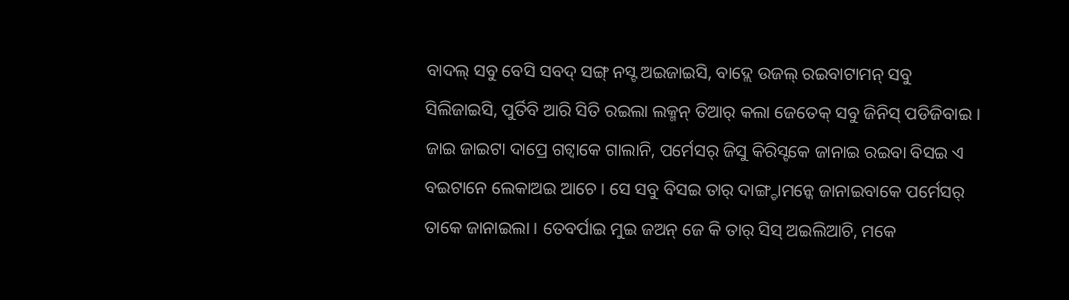ବାଦଲ୍ ସବୁ ବେସି ସବଦ୍ ସଙ୍ଗ୍ ନସ୍ଟ ଅଇଜାଇସି, ବାଦ୍ଲେ ଉଜଲ୍ ରଇବାଟାମନ୍ ସବୁ ସିଲିଜାଇସି, ପୁର୍ତିବି ଆରି ସିତି ରଇଲା ଲକ୍ମନ୍ ତିଆର୍ କଲା ଜେତେକ୍ ସବୁ ଜିନିସ୍ ପଡିଜିବାଇ ।
ଜାଇ ଜାଇଟା ଦାପ୍ରେ ଗଟ୍ବାକେ ଗାଲାନି, ପର୍ମେସର୍ ଜିସୁ କିରିସ୍ଟକେ ଜାନାଇ ରଇବା ବିସଇ ଏ ବଇଟାନେ ଲେକାଅଇ ଆଚେ । ସେ ସବୁ ବିସଇ ତାର୍ ଦାଙ୍ଗ୍ଡାମନ୍କେ ଜାନାଇବାକେ ପର୍ମେସର୍ ତାକେ ଜାନାଇଲା । ତେବର୍ପାଇ ମୁଇ ଜଅନ୍ ଜେ କି ତାର୍ ସିସ୍ ଅଇଲିଆଚି, ମକେ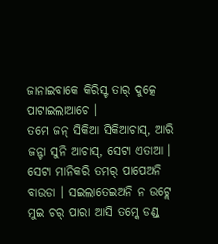ଜାନାଇବାକେ କିରିସ୍ଟ ତାର୍ ଦୁତ୍କେ ପାଟାଇଲାଆଚେ ।
ତମେ ଜନ୍ ସିକିଆ ସିକିଆଚାସ୍, ଆରି ଜନ୍ଟା ସୁନି ଆଚାସ୍, ସେଟା ଏତାଆ । ସେଟା ମାନିକରି ତମର୍ ପାପେଅନି ବାଉଡା । ସଇଲାତେଇଅନି ନ ଉଟ୍ଲେ ମୁଇ ଚର୍ ପାରା ଆସି ତମ୍କେ ଡଣ୍ଡ୍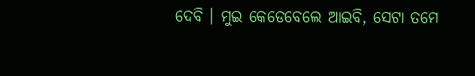ଦେବି । ମୁଇ କେଡେବେଲେ ଆଇବି, ସେଟା ତମେ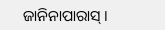ଜାନିନାପାରାସ୍ ।